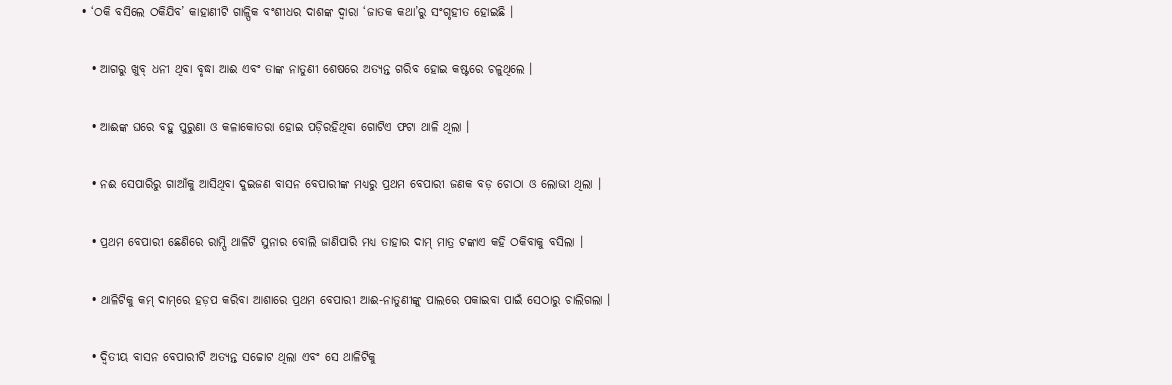• ‘ଠକି ବସିଲେ ଠକିଯିବ’ କାହାଣୀଟି ଗାଳ୍ପିକ ବଂଶୀଧର ଦାଶଙ୍କ ଦ୍ୱାରା ‘ଜାତକ କଥା’ରୁ ସଂଗୃହୀତ ହୋଇଛି ।

  • ଆଗରୁ ଖୁବ୍ ଧନୀ ଥିବା ବୃଦ୍ଧା ଆଈ ଏବଂ ତାଙ୍କ ନାତୁଣୀ ଶେଷରେ ଅତ୍ୟନ୍ତ ଗରିବ ହୋଇ କଷ୍ଟରେ ଚଳୁଥିଲେ ।

  • ଆଈଙ୍କ ଘରେ ବହୁ ପୁରୁଣା ଓ କଳାକୋତରା ହୋଇ ପଡ଼ିରହିଥିବା ଗୋଟିଏ ଫଟା ଥାଳି ଥିଲା ।

  • ନଈ ସେପାରିରୁ ଗାଆଁକୁ ଆସିଥିବା ଦୁଇଜଣ ବାସନ ବେପାରୀଙ୍କ ମଧ୍ୟରୁ ପ୍ରଥମ ବେପାରୀ ଜଣକ ବଡ଼ ଚୋଠା ଓ ଲୋଭୀ ଥିଲା ।

  • ପ୍ରଥମ ବେପାରୀ ଛେଣିରେ ରାମ୍ପି ଥାଳିଟି ସୁନାର ବୋଲି ଜାଣିପାରି ମଧ୍ୟ ତାହାର ଦାମ୍ ମାତ୍ର ଟଙ୍କାଏ କହି ଠକିବାକୁ ବସିଲା ।

  • ଥାଳିଟିକୁ କମ୍ ଦାମ୍‌ରେ ହଡ଼ପ କରିବା ଆଶାରେ ପ୍ରଥମ ବେପାରୀ ଆଈ-ନାତୁଣୀଙ୍କୁ ପାଲରେ ପକାଇବା ପାଇଁ ସେଠାରୁ ଚାଲିଗଲା ।

  • ଦ୍ୱିତୀୟ ବାସନ ବେପାରୀଟି ଅତ୍ୟନ୍ତ ସଚ୍ଚୋଟ ଥିଲା ଏବଂ ସେ ଥାଳିଟିକୁ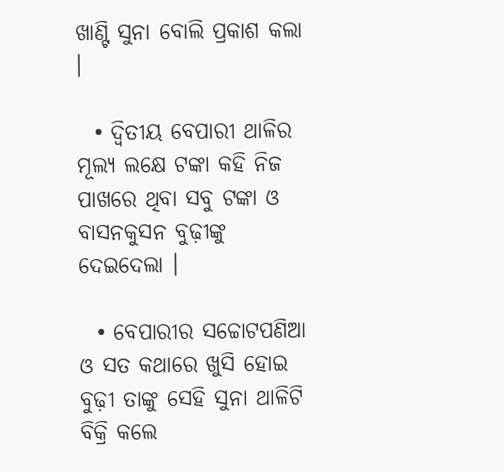ଖାଣ୍ଟି ସୁନା ବୋଲି ପ୍ରକାଶ କଲା ।

  • ଦ୍ୱିତୀୟ ବେପାରୀ ଥାଳିର ମୂଲ୍ୟ ଲକ୍ଷେ ଟଙ୍କା କହି ନିଜ ପାଖରେ ଥିବା ସବୁ ଟଙ୍କା ଓ ବାସନକୁସନ ବୁଢ଼ୀଙ୍କୁ ଦେଇଦେଲା ।

  • ବେପାରୀର ସଚ୍ଚୋଟପଣିଆ ଓ ସତ କଥାରେ ଖୁସି ହୋଇ ବୁଢ଼ୀ ତାଙ୍କୁ ସେହି ସୁନା ଥାଳିଟି ବିକ୍ରି କଲେ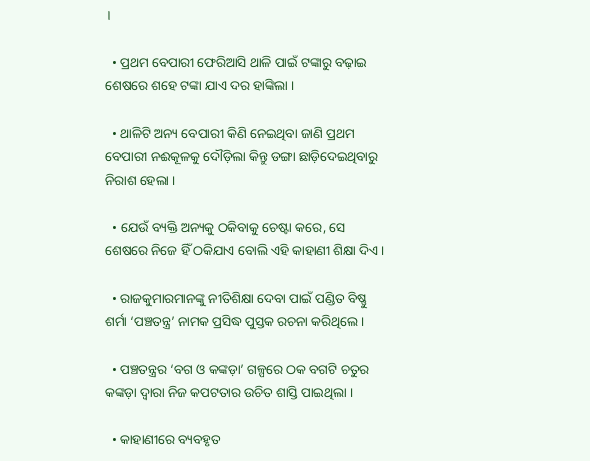।

  • ପ୍ରଥମ ବେପାରୀ ଫେରିଆସି ଥାଳି ପାଇଁ ଟଙ୍କାରୁ ବଢ଼ାଇ ଶେଷରେ ଶହେ ଟଙ୍କା ଯାଏ ଦର ହାଙ୍କିଲା ।

  • ଥାଳିଟି ଅନ୍ୟ ବେପାରୀ କିଣି ନେଇଥିବା ଜାଣି ପ୍ରଥମ ବେପାରୀ ନଈକୂଳକୁ ଦୌଡ଼ିଲା କିନ୍ତୁ ଡଙ୍ଗା ଛାଡ଼ିଦେଇଥିବାରୁ ନିରାଶ ହେଲା ।

  • ଯେଉଁ ବ୍ୟକ୍ତି ଅନ୍ୟକୁ ଠକିବାକୁ ଚେଷ୍ଟା କରେ, ସେ ଶେଷରେ ନିଜେ ହିଁ ଠକିଯାଏ ବୋଲି ଏହି କାହାଣୀ ଶିକ୍ଷା ଦିଏ ।

  • ରାଜକୁମାରମାନଙ୍କୁ ନୀତିଶିକ୍ଷା ଦେବା ପାଇଁ ପଣ୍ଡିତ ବିଷ୍ଣୁ ଶର୍ମା ‘ପଞ୍ଚତନ୍ତ୍ର’ ନାମକ ପ୍ରସିଦ୍ଧ ପୁସ୍ତକ ରଚନା କରିଥିଲେ ।

  • ପଞ୍ଚତନ୍ତ୍ରର ‘ବଗ ଓ କଙ୍କଡ଼ା’ ଗଳ୍ପରେ ଠକ ବଗଟି ଚତୁର କଙ୍କଡ଼ା ଦ୍ୱାରା ନିଜ କପଟତାର ଉଚିତ ଶାସ୍ତି ପାଇଥିଲା ।

  • କାହାଣୀରେ ବ୍ୟବହୃତ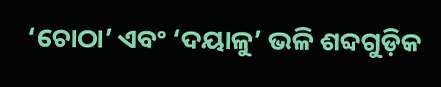‘ଚୋଠା’ ଏବଂ ‘ଦୟାଳୁ’ ଭଳି ଶବ୍ଦଗୁଡ଼ିକ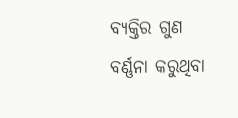ବ୍ୟକ୍ତିର ଗୁଣ ବର୍ଣ୍ଣନା କରୁଥିବା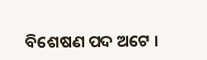ବିଶେଷଣ ପଦ ଅଟେ ।